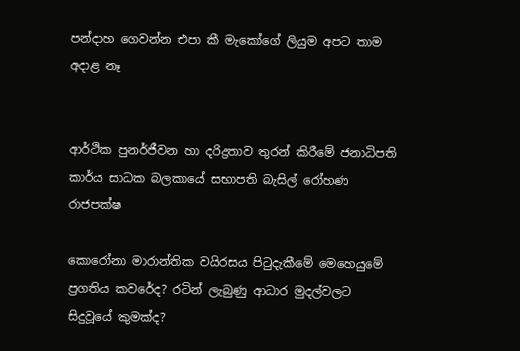පන්දාහ ගෙවන්න එපා කී මැකෝගේ ලියුම අපට තාම අදාළ නෑ


ආර්ථික පුනර්ජීවන හා දරිද්‍රතාව තුරන් කිරීමේ ජනාධිපති කාර්ය සාධක බලකායේ සභාපති බැසිල් රෝහණ රාජපක්ෂ

කොරෝනා මාරාන්තික වයිරසය පිටුදැකීමේ මෙහෙයුමේ ප්‍රගතිය කවරේද? රටින් ලැබුණු ආධාර මුදල්වලට සිදුවූයේ කුමක්ද?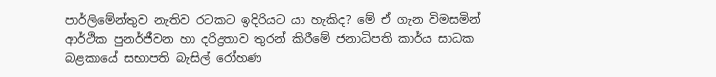පාර්ලිමේන්තුව නැතිව රටකට ඉදිරියට යා හැකිද? මේ ඒ ගැන විමසමින් ආර්ථික පුනර්ජීවන හා දරිද්‍රතාව තුරන් කිරීමේ ජනාධිපති කාර්ය සාධක බළකායේ සභාපති බැසිල් රෝහණ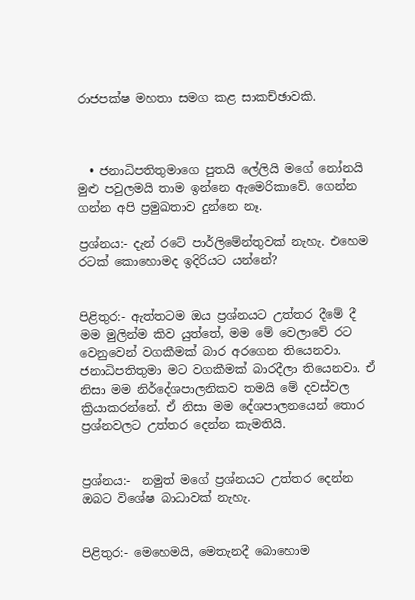රාජපක්ෂ මහතා සමග කළ සාකච්ඡාවකි.



  • ජනාධිපතිතුමාගෙ පුතයි ලේලියි මගේ නෝනයි මුළු පවුලමයි තාම ඉන්නෙ ඇමෙරිකාවේ. ගෙන්න ගන්න අපි ප්‍රමුඛතාව දුන්නෙ නෑ.

ප්‍රශ්නය:- දැන් රටේ පාර්ලිමේන්තුවක් නැහැ. එහෙම රටක් කොහොමද ඉදිරියට යන්නේ?


පිළිතුර:- ඇත්තටම ඔය ප්‍රශ්නයට උත්තර දීමේ දී මම මුලින්ම කිව යුත්තේ, මම මේ වෙලාවේ රට වෙනුවෙන් වගකීමක් බාර අරගෙන තියෙනවා. ජනාධිපතිතුමා මට වගකීමක් බාරදීලා තියෙනවා. ඒ නිසා මම නිර්දේශපාලනිකව තමයි මේ දවස්වල ක්‍රියාකරන්නේ. ඒ නිසා මම දේශපාලනයෙන් තොර ප්‍රශ්නවලට උත්තර දෙන්න කැමතියි.


ප්‍රශ්නය:-  නමුත් මගේ ප්‍රශ්නයට උත්තර දෙන්න ඔබට විශේෂ බාධාවක් නැහැ.


පිළිතුර:- මෙහෙමයි, මෙතැනදී බොහොම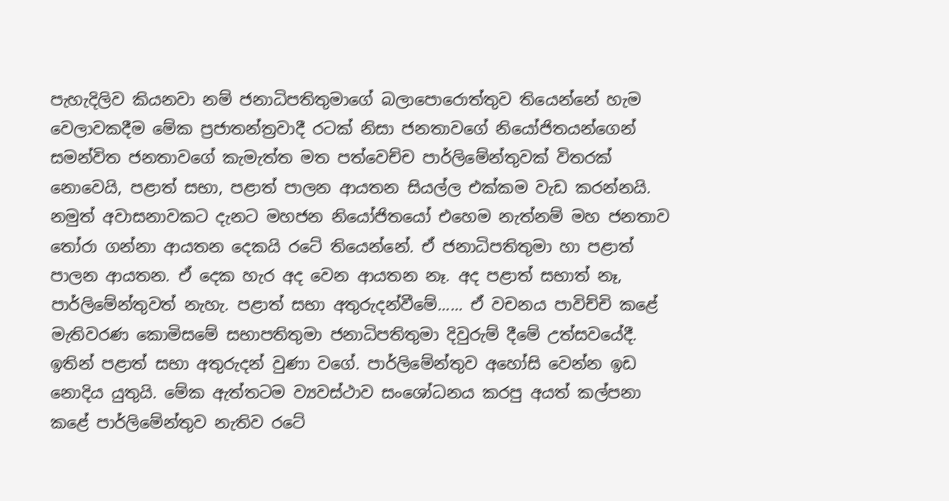පැහැදිලිව කියනවා නම් ජනාධිපතිතුමාගේ බලාපොරොත්තුව තියෙන්නේ හැම වෙලාවකදීම මේක ප්‍රජාතන්ත්‍රවාදී රටක් නිසා ජනතාවගේ නියෝජිතයන්ගෙන් සමන්විත ජනතාවගේ කැමැත්ත මත පත්වෙච්ච පාර්ලිමේන්තුවක් විතරක් නොවෙයි, පළාත් සභා, පළාත් පාලන ආයතන සියල්ල එක්කම වැඩ කරන්නයි. නමුත් අවාසනාවකට දැනට මහජන නියෝජිතයෝ එහෙම නැත්නම් මහ ජනතාව තෝරා ගන්නා ආයතන දෙකයි රටේ තියෙන්නේ. ඒ ජනාධිපතිතුමා හා පළාත් පාලන ආයතන. ඒ දෙක හැර අද වෙන ආයතන නෑ. අද පළාත් සභාත් නෑ, පාර්ලිමේන්තුවත් නැහැ. පළාත් සභා අතුරුදන්වීමේ...... ඒ වචනය පාවිච්චි කළේ මැතිවරණ කොමිසමේ සභාපතිතුමා ජනාධිපතිතුමා දිවුරුම් දීමේ උත්සවයේදී. ඉතින් පළාත් සභා අතුරුදන් වුණා වගේ. පාර්ලිමේන්තුව අහෝසි වෙන්න ඉඩ නොදිය යුතුයි. මේක ඇත්තටම ව්‍යවස්ථාව සංශෝධනය කරපු අයත් කල්පනා කළේ පාර්ලිමේන්තුව නැතිව රටේ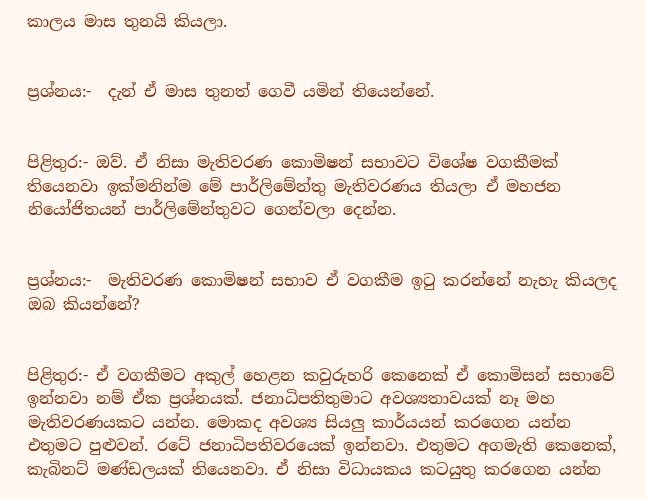කාලය මාස තුනයි කියලා.


ප්‍රශ්නය:-  දැන් ඒ මාස තුනත් ගෙවී යමින් තියෙන්නේ.


පිළිතුර:- ඔව්. ඒ නිසා මැතිවරණ කොමිෂන් සභාවට විශේෂ වගකීමක් තියෙනවා ඉක්මනින්ම මේ පාර්ලිමේන්තු මැතිවරණය තියලා ඒ මහජන නියෝජිතයන් පාර්ලිමේන්තුවට ගෙන්වලා දෙන්න.


ප්‍රශ්නය:-  මැතිවරණ කොමිෂන් සභාව ඒ වගකීම ඉටු කරන්නේ නැහැ කියලද ඔබ කියන්නේ?


පිළිතුර:- ඒ වගකීමට අකුල් හෙළන කවුරුහරි කෙනෙක් ඒ කොමිසන් සභාවේ ඉන්නවා නම් ඒක ප්‍රශ්නයක්. ජනාධිපතිතුමාට අවශ්‍යතාවයක් නෑ මහ මැතිවරණයකට යන්න. මොකද අවශ්‍ය සියලු කාර්යයන් කරගෙන යන්න එතුමට පුළුවන්. රටේ ජනාධිපතිවරයෙක් ඉන්නවා. එතුමට අගමැති කෙනෙක්, කැබිනට් මණ්ඩලයක් තියෙනවා. ඒ නිසා විධායකය කටයුතු කරගෙන යන්න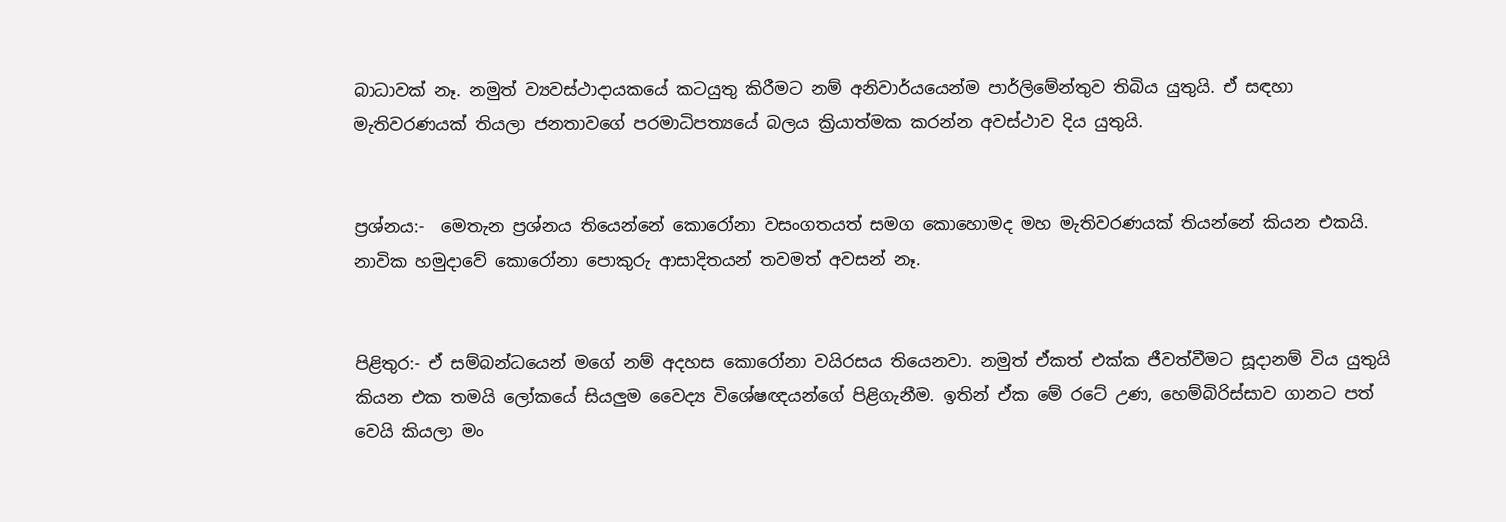බාධාවක් නෑ. නමුත් ව්‍යවස්ථාදායකයේ කටයුතු කිරීමට නම් අනිවාර්යයෙන්ම පාර්ලිමේන්තුව තිබිය යුතුයි. ඒ සඳහා මැතිවරණයක් තියලා ජනතාවගේ පරමාධිපත්‍යයේ බලය ක්‍රියාත්මක කරන්න අවස්ථාව දිය යුතුයි.


ප්‍රශ්නය:-  මෙතැන ප්‍රශ්නය තියෙන්නේ කොරෝනා වසංගතයත් සමග කොහොමද මහ මැතිවරණයක් තියන්නේ කියන එකයි. නාවික හමුදාවේ කොරෝනා පොකුරු ආසාදිතයන් තවමත් අවසන් නෑ.


පිළිතුර:- ඒ සම්බන්ධයෙන් මගේ නම් අදහස කොරෝනා වයිරසය තියෙනවා. නමුත් ඒකත් එක්ක ජීවත්වීමට සූදානම් විය යුතුයි කියන එක තමයි ලෝකයේ සියලුම වෛද්‍ය විශේෂඥයන්ගේ පිළිගැනීම. ඉතින් ඒක මේ රටේ උණ, හෙම්බිරිස්සාව ගානට පත් වෙයි කියලා මං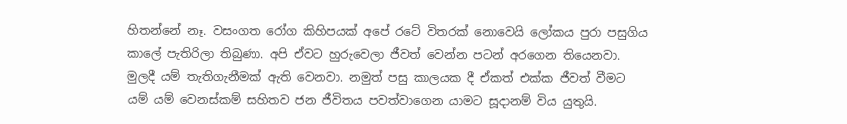හිතන්නේ නෑ. වසංගත රෝග කිහිපයක් අපේ රටේ විතරක් නොවෙයි ලෝකය පුරා පසුගිය කාලේ පැතිරිලා තිබුණා. අපි ඒවට හුරුවෙලා ජීවත් වෙන්න පටන් අරගෙන තියෙනවා. මුලදී යම් තැතිගැනීමක් ඇති වෙනවා. නමුත් පසු කාලයක දී ඒකත් එක්ක ජීවත් වීමට යම් යම් වෙනස්කම් සහිතව ජන ජීවිතය පවත්වාගෙන යාමට සූදානම් විය යුතුයි.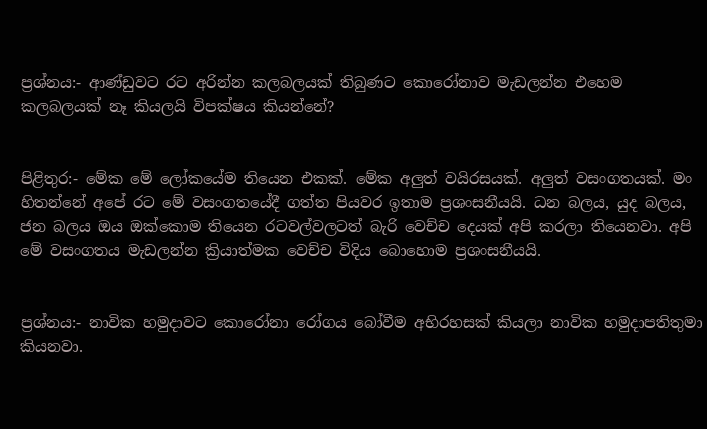ප්‍රශ්නය:- ආණ්ඩුවට රට අරින්න කලබලයක් තිබුණට කොරෝනාව මැඩලන්න එහෙම කලබලයක් නෑ කියලයි විපක්ෂය කියන්නේ?


පිළිතුර:- මේක මේ ලෝකයේම තියෙන එකක්. මේක අලුත් වයිරසයක්. අලුත් වසංගතයක්. මං හිතන්නේ අපේ රට මේ වසංගතයේදී ගත්ත පියවර ඉතාම ප්‍රශංසනීයයි. ධන බලය, යුද බලය, ජන බලය ඔය ඔක්කොම තියෙන රටවල්වලටත් බැරි වෙච්ච දෙයක් අපි කරලා තියෙනවා. අපි මේ වසංගතය මැඩලන්න ක්‍රියාත්මක වෙච්ච විදිය බොහොම ප්‍රශංසනීයයි.


ප්‍රශ්නය:- නාවික හමුදාවට කොරෝනා රෝගය බෝවීම අභිරහසක් කියලා නාවික හමුදාපතිතුමා කියනවා.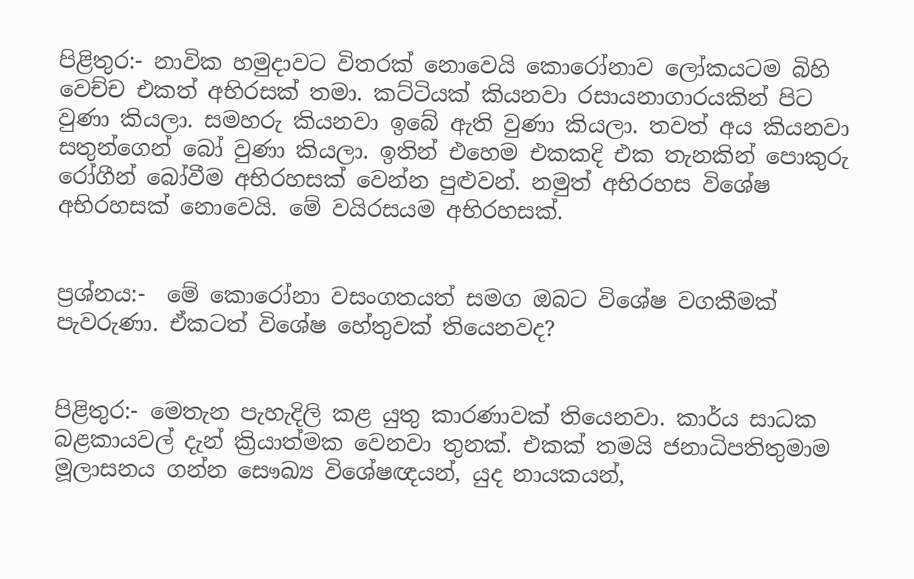පිළිතුර:- නාවික හමුදාවට විතරක් නොවෙයි කොරෝනාව ලෝකයටම බිහි වෙච්ච එකත් අභිරසක් තමා. කට්ටියක් කියනවා රසායනාගාරයකින් පිට වුණා කියලා. සමහරු කියනවා ඉබේ ඇති වුණා කියලා. තවත් අය කියනවා සතුන්ගෙන් බෝ වුණා කියලා. ඉතින් එහෙම එකකදි එක තැනකින් පොකුරු රෝගීන් බෝවීම අභිරහසක් වෙන්න පුළුවන්. නමුත් අභිරහස විශේෂ අභිරහසක් නොවෙයි. මේ වයිරසයම අභිරහසක්.


ප්‍රශ්නය:-  මේ කොරෝනා වසංගතයත් සමග ඔබට විශේෂ වගකීමක් පැවරුණා. ඒකටත් විශේෂ හේතුවක් තියෙනවද?


පිළිතුර:- මෙතැන පැහැදිලි කළ යුතු කාරණාවක් තියෙනවා. කාර්ය සාධක බළකායවල් දැන් ක්‍රියාත්මක වෙනවා තුනක්. එකක් තමයි ජනාධිපතිතුමාම මූලාසනය ගන්න සෞඛ්‍ය විශේෂඥයන්, යුද නායකයන්,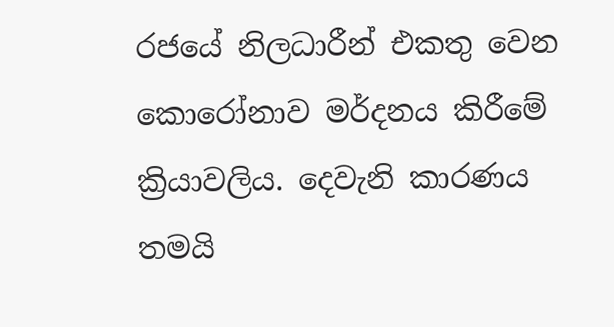රජයේ නිලධාරීන් එකතු වෙන කොරෝනාව මර්දනය කිරීමේ ක්‍රියාවලිය. දෙවැනි කාරණය තමයි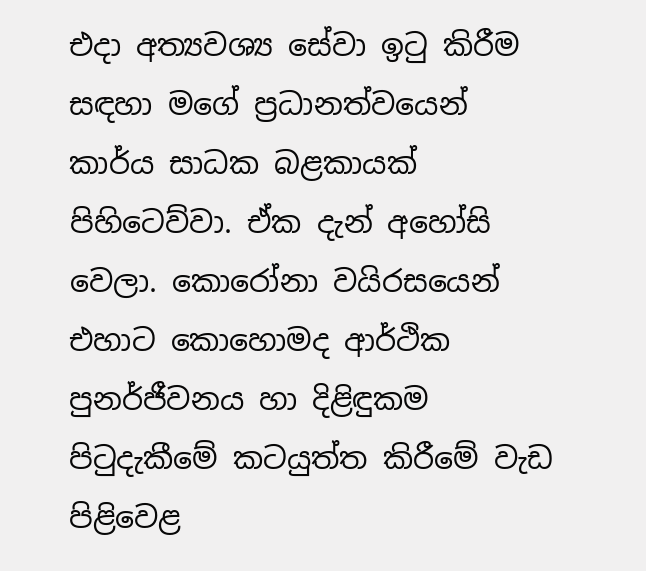එදා අත්‍යවශ්‍ය සේවා ඉටු කිරීම සඳහා මගේ ප්‍රධානත්වයෙන් කාර්ය සාධක බළකායක් පිහිටෙව්වා. ඒක දැන් අහෝසි වෙලා. කොරෝනා වයිරසයෙන් එහාට කොහොමද ආර්ථික පුනර්ජීවනය හා දිළිඳුකම පිටුදැකීමේ කටයුත්ත කිරීමේ වැඩ පිළිවෙළ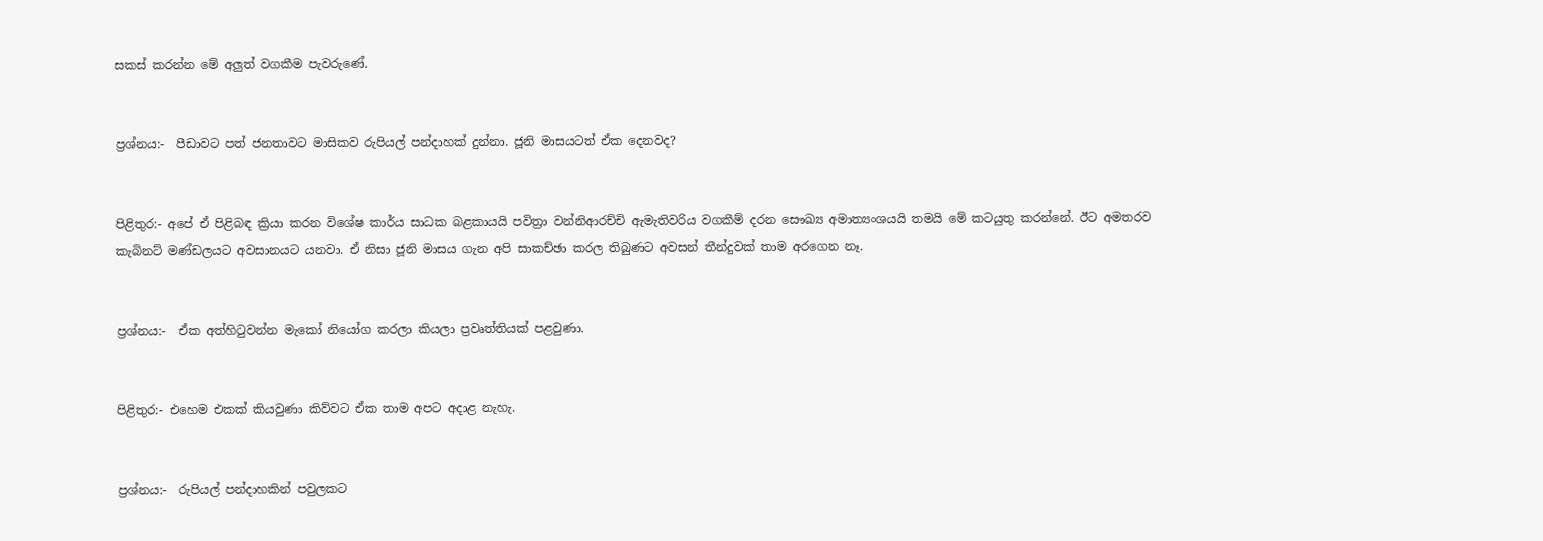සකස් කරන්න මේ අලුත් වගකීම පැවරුණේ.


ප්‍රශ්නය:-  පීඩාවට පත් ජනතාවට මාසිකව රුපියල් පන්දාහක් දුන්නා. ජූනි මාසයටත් ඒක දෙනවද?


පිළිතුර:- අපේ ඒ පිළිබඳ ක්‍රියා කරන විශේෂ කාර්ය සාධක බළකායයි පවිත්‍රා වන්නිආරච්චි ඇමැතිවරිය වගකීම් දරන සෞඛ්‍ය අමාත්‍යංශයයි තමයි මේ කටයුතු කරන්නේ. ඊට අමතරව කැබිනට් මණ්ඩලයට අවසානයට යනවා. ඒ නිසා ජූනි මාසය ගැන අපි සාකච්ඡා කරල තිබුණට අවසන් තීන්දුවක් තාම අරගෙන නෑ.


ප්‍රශ්නය:-  ඒක අත්හිටුවන්න මැකෝ නියෝග කරලා කියලා ප්‍රවෘත්තියක් පළවුණා.


පිළිතුර:- එහෙම එකක් කියවුණා කිව්වට ඒක තාම අපට අදාළ නැහැ.


ප්‍රශ්නය:-  රුපියල් පන්දාහකින් පවුලකට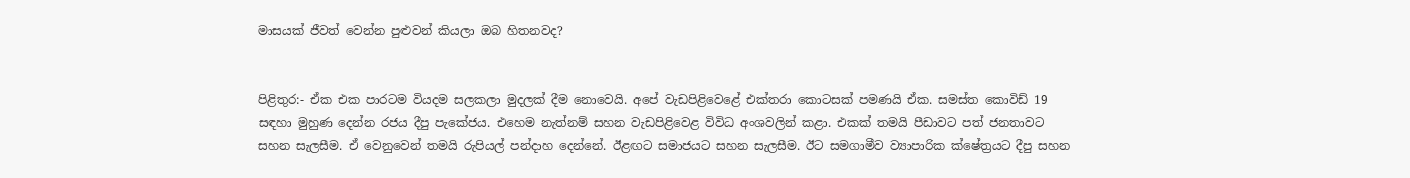මාසයක් ජීවත් වෙන්න පුළුවන් කියලා ඔබ හිතනවද?


පිළිතුර:- ඒක එක පාරටම වියදම සලකලා මුදලක් දීම නොවෙයි. අපේ වැඩපිළිවෙළේ එක්තරා කොටසක් පමණයි ඒක. සමස්ත කොවිඩ් 19 සඳහා මුහුණ දෙන්න රජය දීපු පැකේජය. එහෙම නැත්නම් සහන වැඩපිළිවෙළ විවිධ අංශවලින් කළා. එකක් තමයි පීඩාවට පත් ජනතාවට සහන සැලසීම. ඒ වෙනුවෙන් තමයි රුපියල් පන්දාහ දෙන්නේ. ඊළඟට සමාජයට සහන සැලසීම. ඊට සමගාමීව ව්‍යාපාරික ක්ෂේත්‍රයට දීපු සහන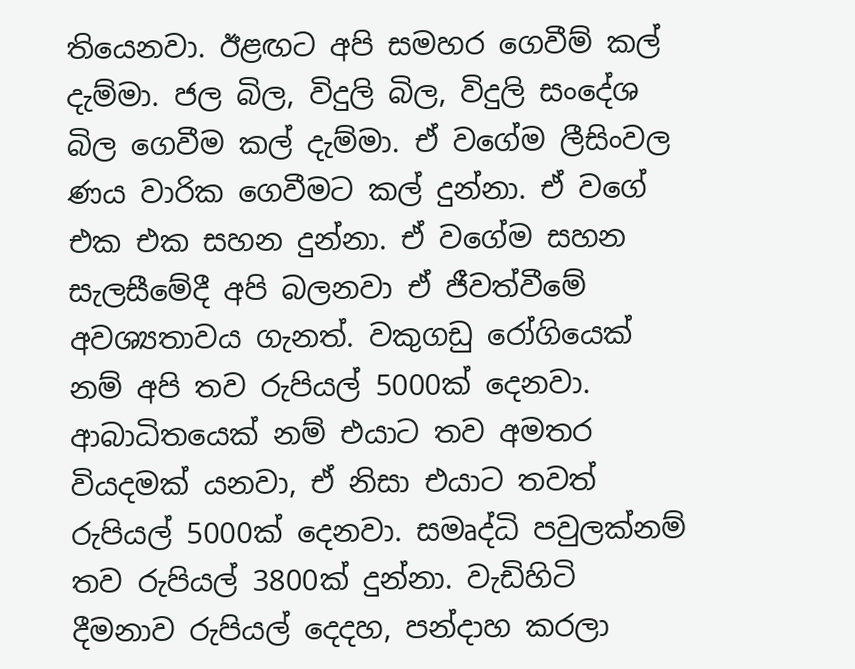තියෙනවා. ඊළඟට අපි සමහර ගෙවීම් කල් දැම්මා. ජල බිල, විදුලි බිල, විදුලි සංදේශ බිල ගෙවීම කල් දැම්මා. ඒ වගේම ලීසිංවල ණය වාරික ගෙවීමට කල් දුන්නා. ඒ වගේ එක එක සහන දුන්නා. ඒ වගේම සහන සැලසීමේදී අපි බලනවා ඒ ජීවත්වීමේ අවශ්‍යතාවය ගැනත්. වකුගඩු රෝගියෙක් නම් අපි තව රුපියල් 5000ක් දෙනවා. ආබාධිතයෙක් නම් එයාට තව අමතර වියදමක් යනවා, ඒ නිසා එයාට තවත් රුපියල් 5000ක් දෙනවා. සමෘද්ධි පවුලක්නම් තව රුපියල් 3800ක් දුන්නා. වැඩිහිටි දීමනාව රුපියල් දෙදහ, පන්දාහ කරලා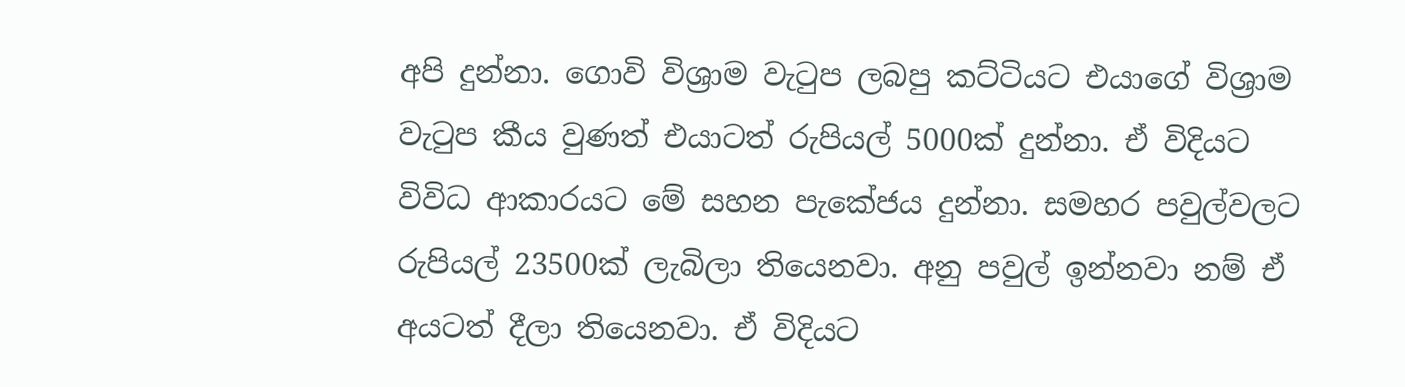අපි දුන්නා. ගොවි විශ්‍රාම වැටුප ලබපු කට්ටියට එයාගේ විශ්‍රාම වැටුප කීය වුණත් එයාටත් රුපියල් 5000ක් දුන්නා. ඒ විදියට විවිධ ආකාරයට මේ සහන පැකේජය දුන්නා. සමහර පවුල්වලට රුපියල් 23500ක් ලැබිලා තියෙනවා. අනු පවුල් ඉන්නවා නම් ඒ අයටත් දීලා තියෙනවා. ඒ විදියට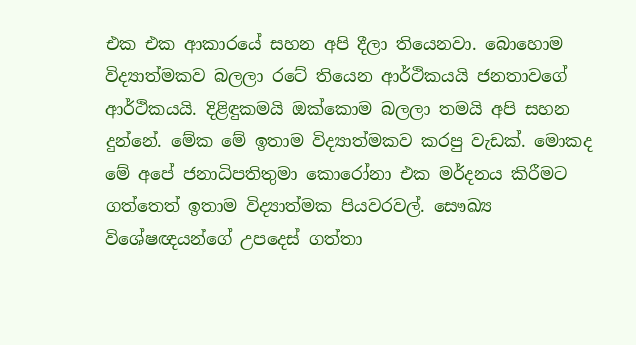එක එක ආකාරයේ සහන අපි දීලා තියෙනවා. බොහොම විද්‍යාත්මකව බලලා රටේ තියෙන ආර්ථිකයයි ජනතාවගේ ආර්ථිකයයි. දිළිඳුකමයි ඔක්කොම බලලා තමයි අපි සහන දුන්නේ. මේක මේ ඉතාම විද්‍යාත්මකව කරපු වැඩක්. මොකද මේ අපේ ජනාධිපතිතුමා කොරෝනා එක මර්දනය කිරීමට ගත්තෙත් ඉතාම විද්‍යාත්මක පියවරවල්. සෞඛ්‍ය විශේෂඥයන්ගේ උපදෙස් ගත්තා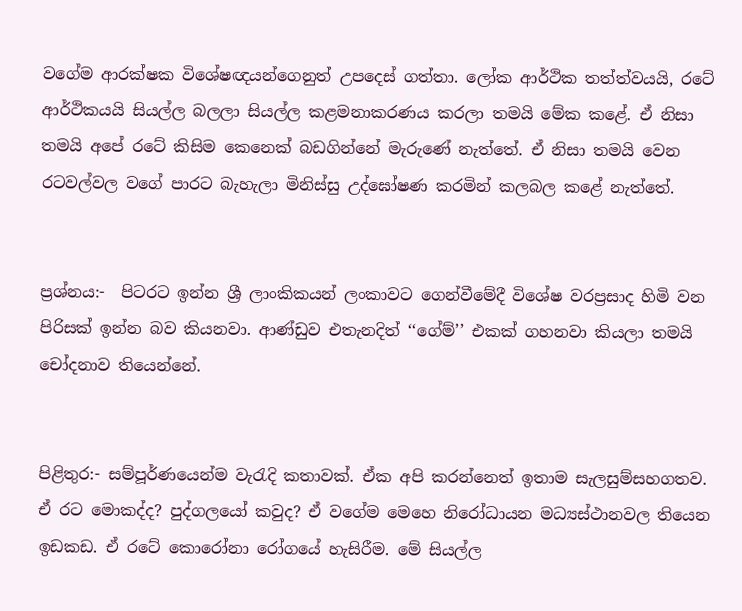වගේම ආරක්ෂක විශේෂඥයන්ගෙනුත් උපදෙස් ගත්තා. ලෝක ආර්ථික තත්ත්වයයි, රටේ ආර්ථිකයයි සියල්ල බලලා සියල්ල කළමනාකරණය කරලා තමයි මේක කළේ. ඒ නිසා තමයි අපේ රටේ කිසිම කෙනෙක් බඩගින්නේ මැරුණේ නැත්තේ. ඒ නිසා තමයි වෙන රටවල්වල වගේ පාරට බැහැලා මිනිස්සු උද්ඝෝෂණ කරමින් කලබල කළේ නැත්තේ.


ප්‍රශ්නය:-  පිටරට ඉන්න ශ්‍රී ලාංකිකයන් ලංකාවට ගෙන්වීමේදී විශේෂ වරප්‍රසාද හිමි වන පිරිසක් ඉන්න බව කියනවා. ආණ්ඩුව එතැනදිත් ‘‘ගේම්’’ එකක් ගහනවා කියලා තමයි චෝදනාව තියෙන්නේ.


පිළිතුර:- සම්පූර්ණයෙන්ම වැරැදි කතාවක්. ඒක අපි කරන්නෙත් ඉතාම සැලසුම්සහගතව. ඒ රට මොකද්ද? පුද්ගලයෝ කවුද? ඒ වගේම මෙහෙ නිරෝධායන මධ්‍යස්ථානවල තියෙන ඉඩකඩ. ඒ රටේ කොරෝනා රෝගයේ හැසිරීම. මේ සියල්ල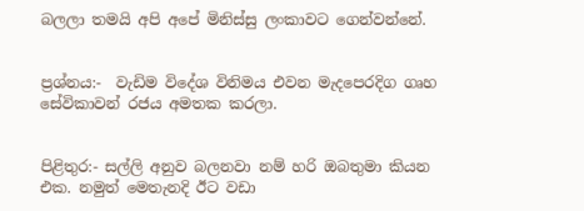බලලා තමයි අපි අපේ මිනිස්සු ලංකාවට ගෙන්වන්නේ.


ප්‍රශ්නය:-  වැඩිම විදේශ විනිමය එවන මැදපෙරදිග ගෘහ සේවිකාවන් රජය අමතක කරලා.


පිළිතුර:- සල්ලි අනුව බලනවා නම් හරි ඔබතුමා කියන එක. නමුත් මෙතැනදි ඊට වඩා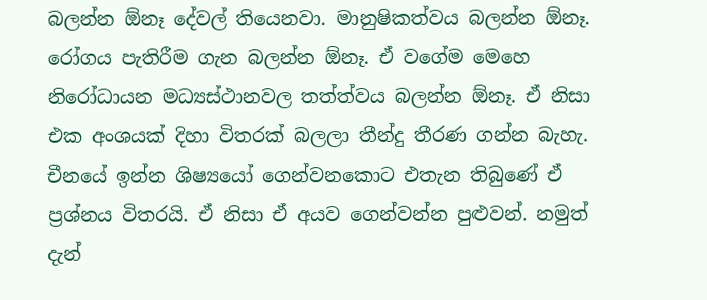බලන්න ඕනෑ දේවල් තියෙනවා. මානුෂිකත්වය බලන්න ඕනෑ. රෝගය පැතිරීම ගැන බලන්න ඕනෑ. ඒ වගේම මෙහෙ නිරෝධායන මධ්‍යස්ථානවල තත්ත්වය බලන්න ඕනෑ. ඒ නිසා එක අංශයක් දිහා විතරක් බලලා තීන්දු තීරණ ගන්න බැහැ. චීනයේ ඉන්න ශිෂ්‍යයෝ ගෙන්වනකොට එතැන තිබුණේ ඒ ප්‍රශ්නය විතරයි. ඒ නිසා ඒ අයව ගෙන්වන්න පුළුවන්. නමුත් දැන්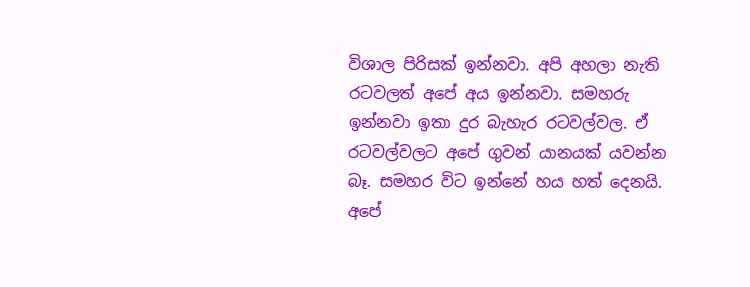විශාල පිරිසක් ඉන්නවා. අපි අහලා නැති රටවලත් අපේ අය ඉන්නවා. සමහරු ඉන්නවා ඉතා දුර බැහැර රටවල්වල. ඒ රටවල්වලට අපේ ගුවන් යානයක් යවන්න බෑ. සමහර විට ඉන්නේ හය හත් දෙනයි. අපේ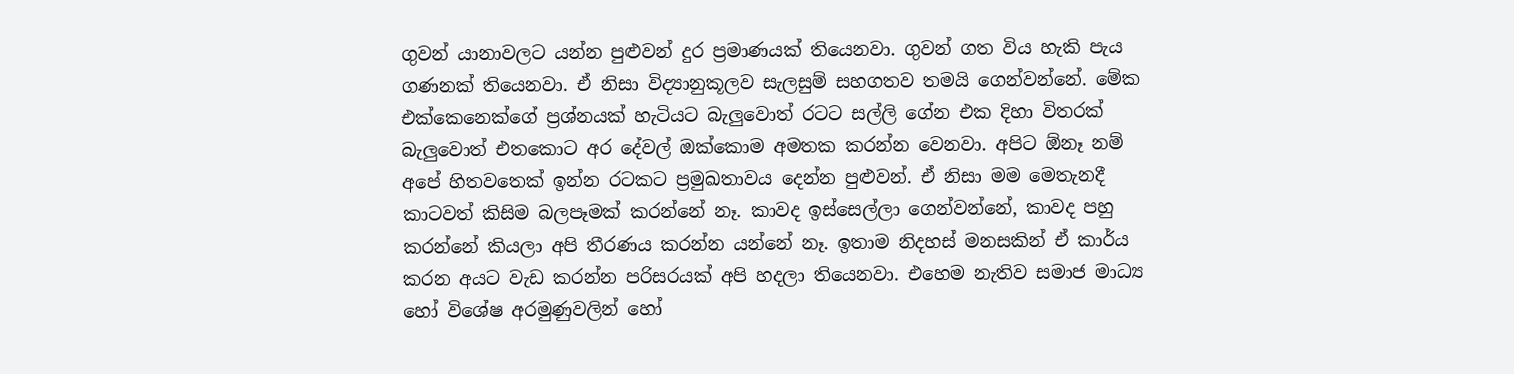ගුවන් යානාවලට යන්න පුළුවන් දුර ප්‍රමාණයක් තියෙනවා. ගුවන් ගත විය හැකි පැය ගණනක් තියෙනවා. ඒ නිසා විද්‍යානුකූලව සැලසුම් සහගතව තමයි ගෙන්වන්නේ. මේක එක්කෙනෙක්ගේ ප්‍රශ්නයක් හැටියට බැලුවොත් රටට සල්ලි ගේන එක දිහා විතරක් බැලුවොත් එතකොට අර දේවල් ඔක්කොම අමතක කරන්න වෙනවා. අපිට ඕනෑ නම් අපේ හිතවතෙක් ඉන්න රටකට ප්‍රමුඛතාවය දෙන්න පුළුවන්. ඒ නිසා මම මෙතැනදී කාටවත් කිසිම බලපෑමක් කරන්නේ නෑ. කාවද ඉස්සෙල්ලා ගෙන්වන්නේ, කාවද පහු කරන්නේ කියලා අපි තීරණය කරන්න යන්නේ නෑ. ඉතාම නිදහස් මනසකින් ඒ කාර්ය කරන අයට වැඩ කරන්න පරිසරයක් අපි හදලා තියෙනවා. එහෙම නැතිව සමාජ මාධ්‍ය හෝ විශේෂ අරමුණුවලින් හෝ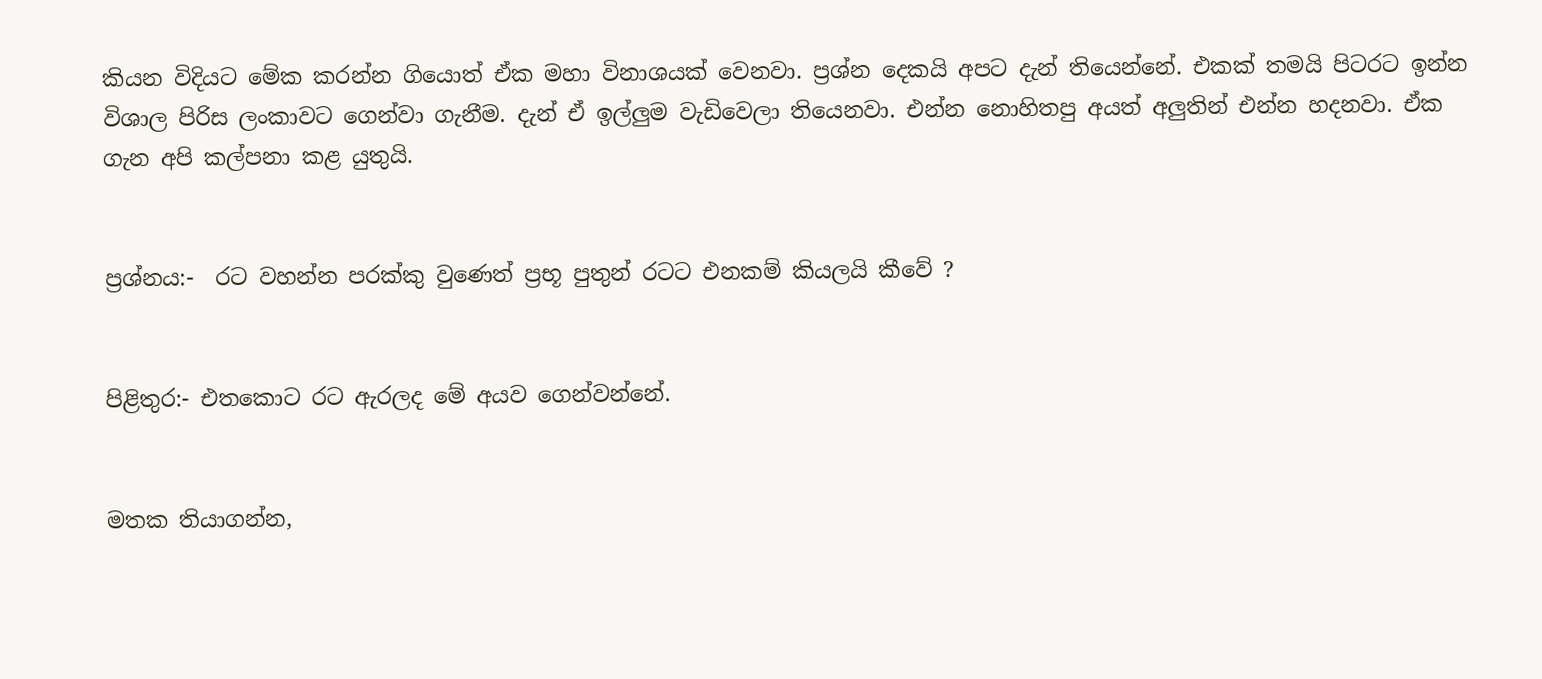කියන විදියට මේක කරන්න ගියොත් ඒක මහා විනාශයක් වෙනවා. ප්‍රශ්න දෙකයි අපට දැන් තියෙන්නේ. එකක් තමයි පිටරට ඉන්න විශාල පිරිස ලංකාවට ගෙන්වා ගැනීම. දැන් ඒ ඉල්ලුම වැඩිවෙලා තියෙනවා. එන්න නොහිතපු අයත් අලුතින් එන්න හදනවා. ඒක ගැන අපි කල්පනා කළ යුතුයි.


ප්‍රශ්නය:-  රට වහන්න පරක්කු වුණෙත් ප්‍රභූ පුතුන් රටට එනකම් කියලයි කීවේ ?


පිළිතුර:- එතකොට රට ඇරලද මේ අයව ගෙන්වන්නේ.


මතක තියාගන්න,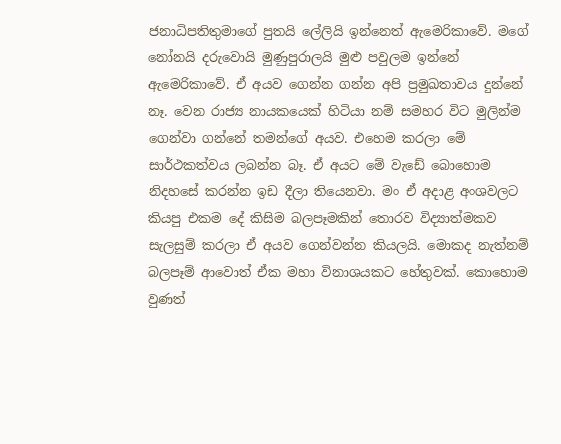ජනාධිපතිතුමාගේ පුතයි ලේලියි ඉන්නෙත් ඇමෙරිකාවේ. මගේ නෝනයි දරුවොයි මුණුපුරාලයි මුළු පවුලම ඉන්නේ ඇමෙරිකාවේ. ඒ අයව ගෙන්න ගන්න අපි ප්‍රමුඛතාවය දුන්නේ නෑ. වෙන රාජ්‍ය නායකයෙක් හිටියා නම් සමහර විට මුලින්ම ගෙන්වා ගන්නේ තමන්ගේ අයව. එහෙම කරලා මේ සාර්ථකත්වය ලබන්න බෑ. ඒ අයට මේ වැඩේ බොහොම නිදහසේ කරන්න ඉඩ දීලා තියෙනවා. මං ඒ අදාළ අංශවලට කියපු එකම දේ කිසිම බලපෑමකින් තොරව විද්‍යාත්මකව සැලසුම් කරලා ඒ අයව ගෙන්වන්න කියලයි. මොකද නැත්නම් බලපෑම් ආවොත් ඒක මහා විනාශයකට හේතුවක්. කොහොම වුණත්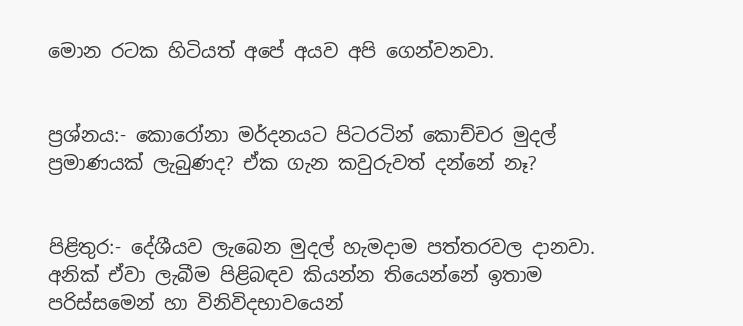මොන රටක හිටියත් අපේ අයව අපි ගෙන්වනවා.


ප්‍රශ්නය:- කොරෝනා මර්දනයට පිටරටින් කොච්චර මුදල් ප්‍රමාණයක් ලැබුණද? ඒක ගැන කවුරුවත් දන්නේ නෑ?


පිළිතුර:- දේශීයව ලැබෙන මුදල් හැමදාම පත්තරවල දානවා. අනික් ඒවා ලැබීම පිළිබඳව කියන්න තියෙන්නේ ඉතාම පරිස්සමෙන් හා විනිවිදභාවයෙන්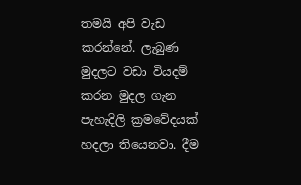තමයි අපි වැඩ කරන්නේ. ලැබුණ මුදලට වඩා වියදම් කරන මුදල ගැන පැහැදිලි ක්‍රමවේදයක් හදලා තියෙනවා. දීම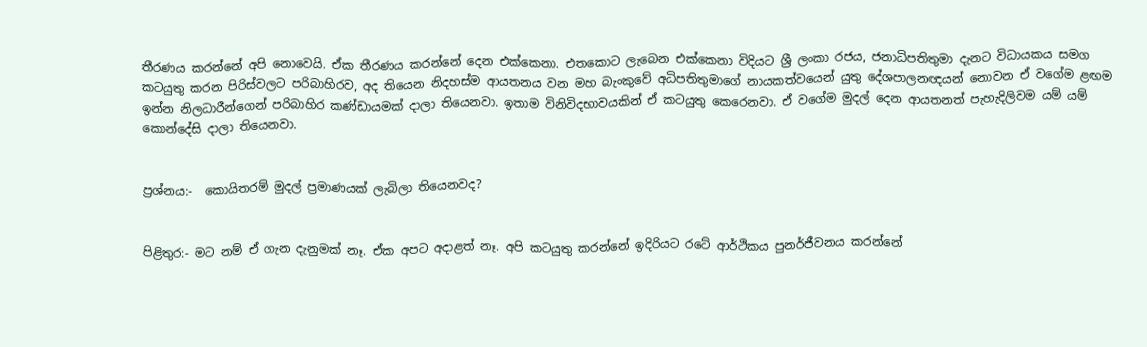තීරණය කරන්නේ අපි නොවෙයි. ඒක තීරණය කරන්නේ දෙන එක්කෙනා. එතකොට ලැබෙන එක්කෙනා විදියට ශ්‍රී ලංකා රජය, ජනාධිපතිතුමා දැනට විධායකය සමග කටයුතු කරන පිරිස්වලට පරිබාහිරව, අද තියෙන නිදහස්ම ආයතනය වන මහ බැංකුවේ අධිපතිතුමාගේ නායකත්වයෙන් යුතු දේශපාලනඥයන් නොවන ඒ වගේම ළඟම ඉන්න නිලධාරීන්ගෙන් පරිබාහිර කණ්ඩායමක් දාලා තියෙනවා. ඉතාම විනිවිදභාවයකින් ඒ කටයුතු කෙරෙනවා. ඒ වගේම මුදල් දෙන ආයතනත් පැහැදිලිවම යම් යම් කොන්දේසි දාලා තියෙනවා.


ප්‍රශ්නය:-  කොයිතරම් මුදල් ප්‍රමාණයක් ලැබිලා තියෙනවද?


පිළිතුර:- මට නම් ඒ ගැන දැනුමක් නෑ. ඒක අපට අදාළත් නෑ. අපි කටයුතු කරන්නේ ඉදිරියට රටේ ආර්ථිකය පුනර්ජීවනය කරන්නේ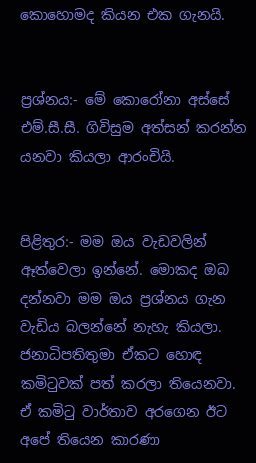කොහොමද කියන එක ගැනයි.


ප්‍රශ්නය:- මේ කොරෝනා අස්සේ එම්.සී.සී. ගිවිසුම අත්සන් කරන්න යනවා කියලා ආරංචියි.


පිළිතුර:- මම ඔය වැඩවලින් ඈත්වෙලා ඉන්නේ. මොකද ඔබ දන්නවා මම ඔය ප්‍රශ්නය ගැන වැඩිය බලන්නේ නැහැ කියලා. ජනාධිපතිතුමා ඒකට හොඳ කමිටුවක් පත් කරලා තියෙනවා. ඒ කමිටු වාර්තාව අරගෙන ඊට අපේ තියෙන කාරණා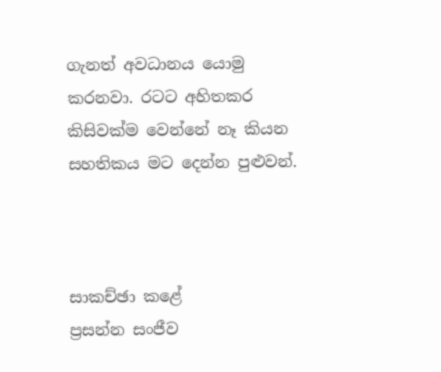ගැනත් අවධානය යොමු කරනවා. රටට අහිතකර කිසිවක්ම වෙන්නේ නෑ කියන සහතිකය මට දෙන්න පුළුවන්.



සාකච්ඡා කළේ
ප්‍රසන්න සංජීව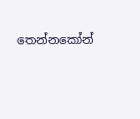තෙන්නකෝන්